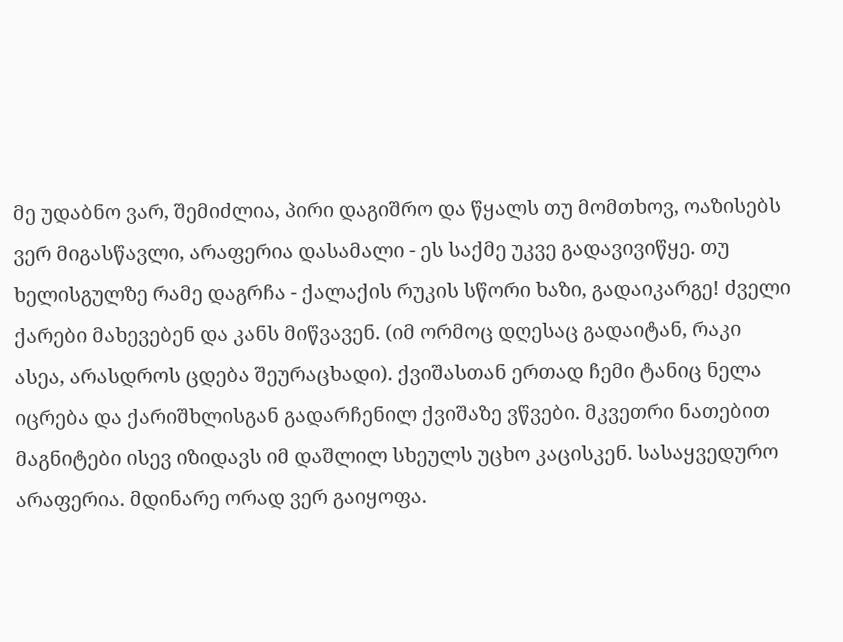მე უდაბნო ვარ, შემიძლია, პირი დაგიშრო და წყალს თუ მომთხოვ, ოაზისებს ვერ მიგასწავლი, არაფერია დასამალი - ეს საქმე უკვე გადავივიწყე. თუ ხელისგულზე რამე დაგრჩა - ქალაქის რუკის სწორი ხაზი, გადაიკარგე! ძველი ქარები მახევებენ და კანს მიწვავენ. (იმ ორმოც დღესაც გადაიტან, რაკი ასეა, არასდროს ცდება შეურაცხადი). ქვიშასთან ერთად ჩემი ტანიც ნელა იცრება და ქარიშხლისგან გადარჩენილ ქვიშაზე ვწვები. მკვეთრი ნათებით მაგნიტები ისევ იზიდავს იმ დაშლილ სხეულს უცხო კაცისკენ. სასაყვედურო არაფერია. მდინარე ორად ვერ გაიყოფა.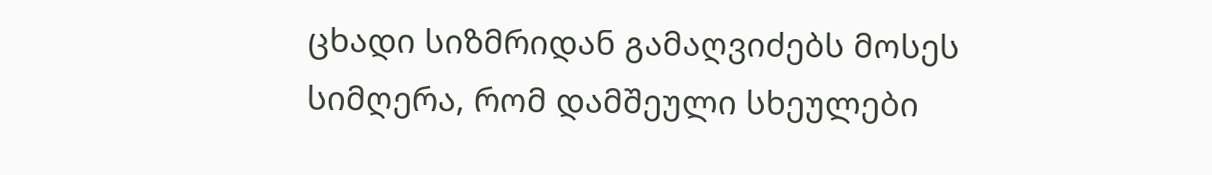ცხადი სიზმრიდან გამაღვიძებს მოსეს სიმღერა, რომ დამშეული სხეულები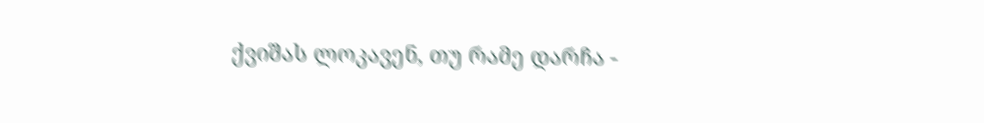ქვიშას ლოკავენ, თუ რამე დარჩა -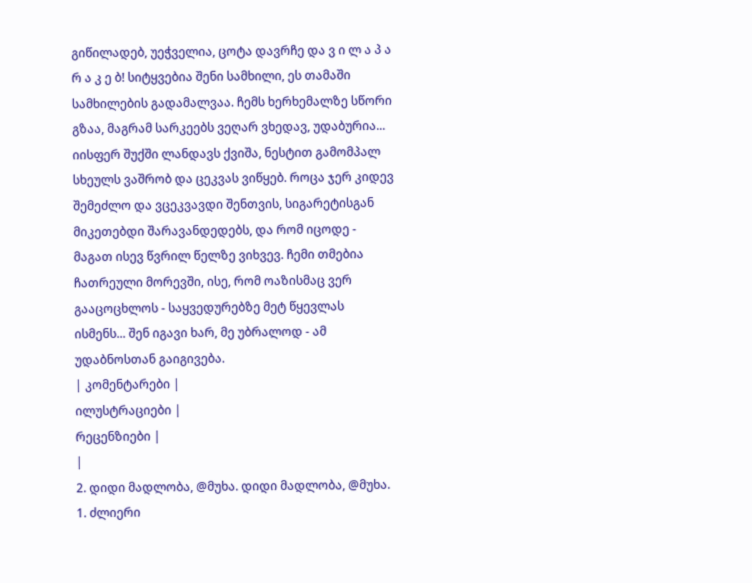გიწილადებ, უეჭველია, ცოტა დავრჩე და ვ ი ლ ა პ ა რ ა კ ე ბ! სიტყვებია შენი სამხილი, ეს თამაში სამხილების გადამალვაა. ჩემს ხერხემალზე სწორი გზაა, მაგრამ სარკეებს ვეღარ ვხედავ, უდაბურია... იისფერ შუქში ლანდავს ქვიშა, ნესტით გამომპალ სხეულს ვაშრობ და ცეკვას ვიწყებ. როცა ჯერ კიდევ შემეძლო და ვცეკვავდი შენთვის, სიგარეტისგან მიკეთებდი შარავანდედებს, და რომ იცოდე - მაგათ ისევ წვრილ წელზე ვიხვევ. ჩემი თმებია ჩათრეული მორევში, ისე, რომ ოაზისმაც ვერ გააცოცხლოს - საყვედურებზე მეტ წყევლას ისმენს... შენ იგავი ხარ, მე უბრალოდ - ამ უდაბნოსთან გაიგივება.
| კომენტარები |
ილუსტრაციები |
რეცენზიები |
|
2. დიდი მადლობა, @მუხა. დიდი მადლობა, @მუხა.
1. ძლიერი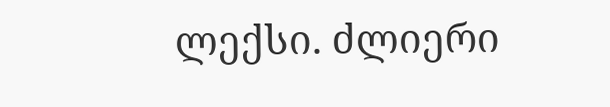ლექსი. ძლიერი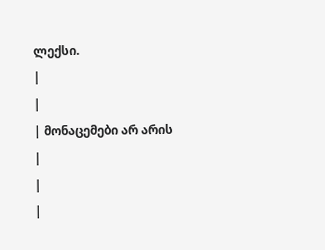ლექსი.
|
|
| მონაცემები არ არის |
|
|